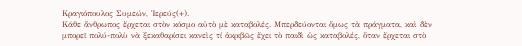Κραγιόπουλος Συμεών, Ἱερεύς(+).
Κάθε ἄνθρωπος ἔρχεται στὸν κόσμο αὐτὸ μὲ καταβολές. Μπερδεύονται ὅμως τὰ πράγματα, καὶ δὲν μπορεῖ πολύ-πολὺ νὰ ξεκαθαρίσει κανεὶς τί ἀκριβῶς ἔχει τὸ παιδὶ ὡς καταβολές, ὅταν ἔρχεται στὸ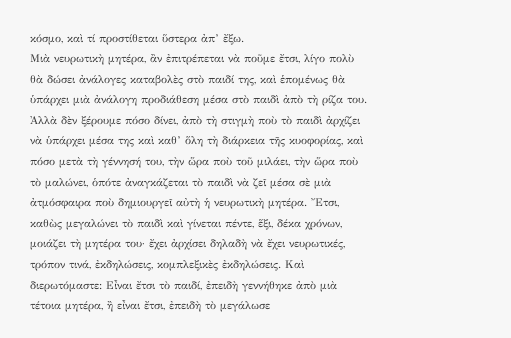κόσμο, καὶ τί προστίθεται ὕστερα ἀπ’ ἔξω.
Μιὰ νευρωτικὴ μητέρα, ἂν ἐπιτρέπεται νὰ ποῦμε ἔτσι, λίγο πολὺ θὰ δώσει ἀνάλογες καταβολὲς στὸ παιδί της, καὶ ἑπομένως θὰ ὑπάρχει μιὰ ἀνάλογη προδιάθεση μέσα στὸ παιδὶ ἀπὸ τὴ ρίζα του. Ἀλλὰ δὲν ξέρουμε πόσο δίνει, ἀπὸ τὴ στιγμὴ ποὺ τὸ παιδὶ ἀρχίζει νὰ ὑπάρχει μέσα της καὶ καθ’ ὅλη τὴ διάρκεια τῆς κυοφορίας, καὶ πόσο μετὰ τὴ γέννησή του, τὴν ὥρα ποὺ τοῦ μιλάει, τὴν ὥρα ποὺ τὸ μαλώνει, ὁπότε ἀναγκάζεται τὸ παιδὶ νὰ ζεῖ μέσα σὲ μιὰ ἀτμόσφαιρα ποὺ δημιουργεῖ αὐτὴ ἡ νευρωτικὴ μητέρα. Ἔτσι, καθὼς μεγαλώνει τὸ παιδὶ καὶ γίνεται πέντε, ἕξι, δέκα χρόνων, μοιάζει τὴ μητέρα του· ἔχει ἀρχίσει δηλαδὴ νὰ ἔχει νευρωτικές, τρόπον τινά, ἐκδηλώσεις, κομπλεξικὲς ἐκδηλώσεις. Καὶ διερωτόμαστε: Εἶναι ἔτσι τὸ παιδί, ἐπειδὴ γεννήθηκε ἀπὸ μιὰ τέτοια μητέρα, ἢ εἶναι ἔτσι, ἐπειδὴ τὸ μεγάλωσε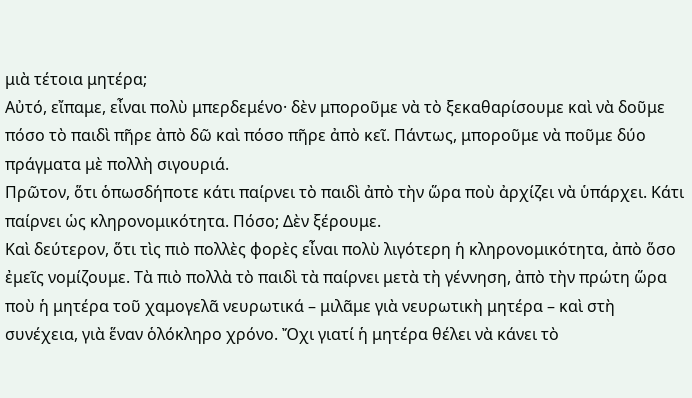μιὰ τέτοια μητέρα;
Αὐτό, εἴπαμε, εἶναι πολὺ μπερδεμένο· δὲν μποροῦμε νὰ τὸ ξεκαθαρίσουμε καὶ νὰ δοῦμε πόσο τὸ παιδὶ πῆρε ἀπὸ δῶ καὶ πόσο πῆρε ἀπὸ κεῖ. Πάντως, μποροῦμε νὰ ποῦμε δύο πράγματα μὲ πολλὴ σιγουριά.
Πρῶτον, ὅτι ὁπωσδήποτε κάτι παίρνει τὸ παιδὶ ἀπὸ τὴν ὥρα ποὺ ἀρχίζει νὰ ὑπάρχει. Κάτι παίρνει ὡς κληρονομικότητα. Πόσο; Δὲν ξέρουμε.
Καὶ δεύτερον, ὅτι τὶς πιὸ πολλὲς φορὲς εἶναι πολὺ λιγότερη ἡ κληρονομικότητα, ἀπὸ ὅσο ἐμεῖς νομίζουμε. Τὰ πιὸ πολλὰ τὸ παιδὶ τὰ παίρνει μετὰ τὴ γέννηση, ἀπὸ τὴν πρώτη ὥρα ποὺ ἡ μητέρα τοῦ χαμογελᾶ νευρωτικά – μιλᾶμε γιὰ νευρωτικὴ μητέρα – καὶ στὴ συνέχεια, γιὰ ἕναν ὁλόκληρο χρόνο. Ὄχι γιατί ἡ μητέρα θέλει νὰ κάνει τὸ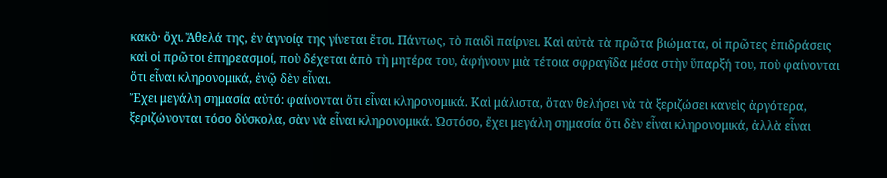κακὸ· ὄχι. Ἄθελά της, ἐν ἀγνοίᾳ της γίνεται ἔτσι. Πάντως, τὸ παιδὶ παίρνει. Καὶ αὐτὰ τὰ πρῶτα βιώματα, οἱ πρῶτες ἐπιδράσεις καὶ οἱ πρῶτοι ἐπηρεασμοί, ποὺ δέχεται ἀπὸ τὴ μητέρα του, ἀφήνουν μιὰ τέτοια σφραγῖδα μέσα στὴν ὕπαρξή του, ποὺ φαίνονται ὅτι εἶναι κληρονομικά, ἐνῷ δὲν εἶναι.
Ἔχει μεγάλη σημασία αὐτό: φαίνονται ὅτι εἶναι κληρονομικά. Καὶ μάλιστα, ὅταν θελήσει νὰ τὰ ξεριζώσει κανεὶς ἀργότερα, ξεριζώνονται τόσο δύσκολα, σὰν νὰ εἶναι κληρονομικά. Ὡστόσο, ἔχει μεγάλη σημασία ὅτι δὲν εἶναι κληρονομικά, ἀλλὰ εἶναι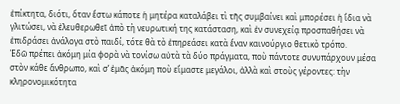ἐπίκτητα, διότι, ὅταν ἔστω κάποτε ἡ μητέρα καταλάβει τὶ τῆς συμβαίνει καὶ μπορέσει ἡ ἴδια νὰ γλιτώσει, νὰ ἐλευθερωθεῖ ἀπὸ τὴ νευρωτική της κατάσταση, καὶ ἐν συνεχείᾳ προσπαθήσει νὰ ἐπιδράσει ἀνάλογα στὸ παιδί, τότε θὰ τὸ ἐπηρεάσει κατὰ ἕναν καινούργιο θετικὸ τρόπο.
Ἐδῶ πρέπει ἀκόμη μία φορὰ νὰ τονίσω αὐτὰ τὰ δύο πράγματα, ποὺ πάντοτε συνυπάρχουν μέσα στὸν κάθε ἄνθρωπο, καὶ σ’ ἐμᾶς ἀκόμη ποὺ εἴμαστε μεγάλοι, ἀλλὰ καὶ στοὺς γέροντες: τὴν κληρονομικότητα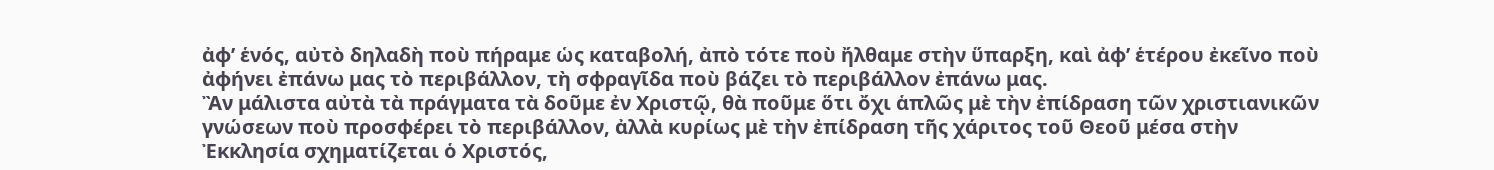ἀφ’ ἑνός, αὐτὸ δηλαδὴ ποὺ πήραμε ὡς καταβολή, ἀπὸ τότε ποὺ ἤλθαμε στὴν ὕπαρξη, καὶ ἀφ’ ἑτέρου ἐκεῖνο ποὺ ἀφήνει ἐπάνω μας τὸ περιβάλλον, τὴ σφραγῖδα ποὺ βάζει τὸ περιβάλλον ἐπάνω μας.
Ἂν μάλιστα αὐτὰ τὰ πράγματα τὰ δοῦμε ἐν Χριστῷ, θὰ ποῦμε ὅτι ὄχι ἁπλῶς μὲ τὴν ἐπίδραση τῶν χριστιανικῶν γνώσεων ποὺ προσφέρει τὸ περιβάλλον, ἀλλὰ κυρίως μὲ τὴν ἐπίδραση τῆς χάριτος τοῦ Θεοῦ μέσα στὴν Ἐκκλησία σχηματίζεται ὁ Χριστός,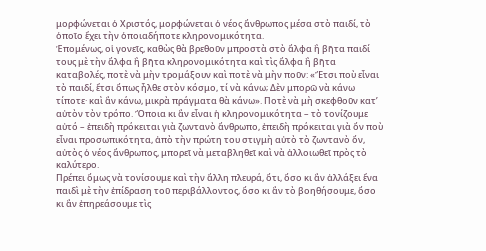μορφώνεται ὁ Χριστός, μορφώνεται ὁ νέος ἄνθρωπος μέσα στὸ παιδί, τὸ ὁποῖο ἔχει τὴν ὁποιαδήποτε κληρονομικότητα.
Ἑπομένως, οἱ γονεῖς, καθὼς θὰ βρεθοῦν μπροστὰ στὸ ἄλφα ἢ βῆτα παιδί τους μὲ τὴν ἄλφα ἢ βῆτα κληρονομικότητα καὶ τὶς ἄλφα ἢ βῆτα καταβολές, ποτὲ νὰ μὴν τρομάξουν καὶ ποτὲ νὰ μὴν ποῦν: «Ἔτσι ποὺ εἶναι τὸ παιδί, ἔτσι ὅπως ἦλθε στὸν κόσμο, τί νὰ κάνω; Δὲν μπορῶ νὰ κάνω τίποτε· καὶ ἂν κάνω, μικρὰ πράγματα θὰ κάνω». Ποτὲ νὰ μὴ σκεφθοῦν κατ’ αὐτὸν τὸν τρόπο. Ὅποια κι ἂν εἶναι ἡ κληρονομικότητα – τὸ τονίζουμε αὐτό – ἐπειδὴ πρόκειται γιὰ ζωντανὸ ἄνθρωπο, ἐπειδὴ πρόκειται γιὰ ὄν ποὺ εἶναι προσωπικότητα, ἀπὸ τὴν πρώτη του στιγμὴ αὐτὸ τὸ ζωντανὸ ὄν, αὐτὸς ὁ νέος ἄνθρωπος, μπορεῖ νὰ μεταβληθεῖ καὶ νὰ ἀλλοιωθεῖ πρὸς τὸ καλύτερο.
Πρέπει ὅμως νὰ τονίσουμε καὶ τὴν ἄλλη πλευρά, ὅτι, ὅσο κι ἂν ἀλλάξει ἕνα παιδὶ μὲ τὴν ἐπίδραση τοῦ περιβάλλοντος, ὅσο κι ἂν τὸ βοηθήσουμε, ὅσο κι ἂν ἐπηρεάσουμε τὶς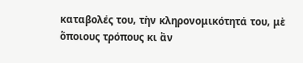καταβολές του, τὴν κληρονομικότητά του, μὲ ὅποιους τρόπους κι ἂν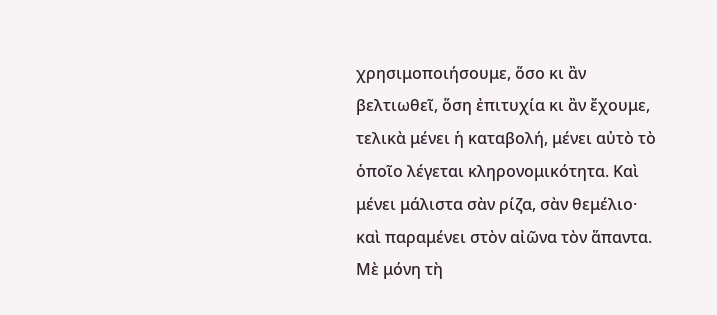χρησιμοποιήσουμε, ὅσο κι ἂν βελτιωθεῖ, ὅση ἐπιτυχία κι ἂν ἔχουμε, τελικὰ μένει ἡ καταβολή, μένει αὐτὸ τὸ ὁποῖο λέγεται κληρονομικότητα. Καὶ μένει μάλιστα σὰν ρίζα, σὰν θεμέλιο· καὶ παραμένει στὸν αἰῶνα τὸν ἅπαντα. Μὲ μόνη τὴ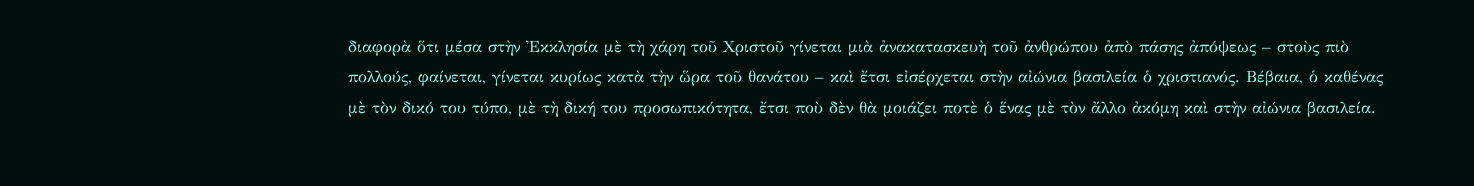διαφορὰ ὅτι μέσα στὴν Ἐκκλησία μὲ τὴ χάρη τοῦ Χριστοῦ γίνεται μιὰ ἀνακατασκευὴ τοῦ ἀνθρώπου ἀπὸ πάσης ἀπόψεως – στοὺς πιὸ πολλούς, φαίνεται, γίνεται κυρίως κατὰ τὴν ὥρα τοῦ θανάτου – καὶ ἔτσι εἰσέρχεται στὴν αἰώνια βασιλεία ὁ χριστιανός. Βέβαια, ὁ καθένας μὲ τὸν δικό του τύπο, μὲ τὴ δική του προσωπικότητα, ἔτσι ποὺ δὲν θὰ μοιάζει ποτὲ ὁ ἕνας μὲ τὸν ἄλλο ἀκόμη καὶ στὴν αἰώνια βασιλεία.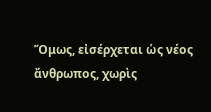Ὅμως, εἰσέρχεται ὡς νέος ἄνθρωπος, χωρὶς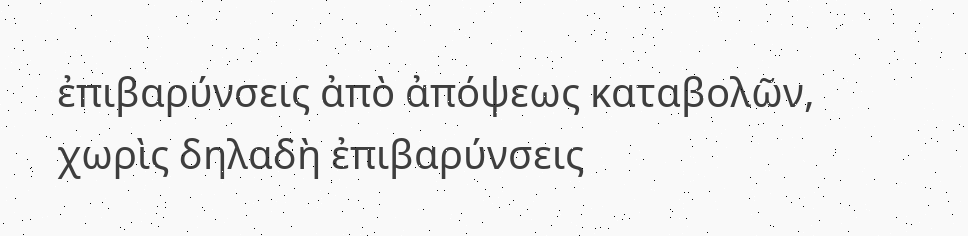ἐπιβαρύνσεις ἀπὸ ἀπόψεως καταβολῶν, χωρὶς δηλαδὴ ἐπιβαρύνσεις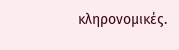κληρονομικές.